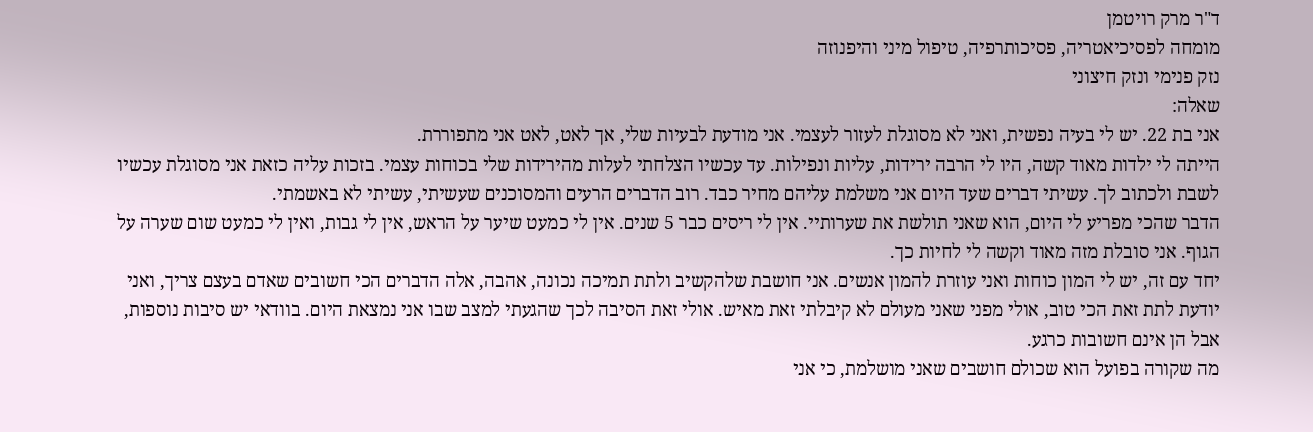ד"ר מרק רויטמן
מומחה לפסיכיאטריה, פסיכותרפיה, טיפול מיני והיפנוזה
נזק פנימי ונזק חיצוני
שאלה:
אני בת 22. יש לי בעיה נפשית, ואני לא מסוגלת לעזור לעצמי. אני מודעת לבעיות שלי, אך לאט, לאט אני מתפוררת.
הייתה לי ילדות מאוד קשה, היו לי הרבה ירידות, עליות ונפילות. עד עכשיו הצלחתי לעלות מהירידות שלי בכוחות עצמי. בזכות עליה כזאת אני מסוגלת עכשיו לשבת ולכתוב לך. עשיתי דברים שעד היום אני משלמת עליהם מחיר כבד. רוב הדברים הרעים והמסוכנים שעשיתי, עשיתי לא באשמתי.
הדבר שהכי מפריע לי היום, הוא שאני תולשת את שערותיי. אין לי ריסים כבר 5 שנים. אין לי כמעט שיער על הראש, אין לי גבות, ואין לי כמעט שום שערה על הגוף. אני סובלת מזה מאוד וקשה לי לחיות כך.
יחד עם זה, יש לי המון כוחות ואני עוזרת להמון אנשים. אני חושבת שלהקשיב ולתת תמיכה נכונה, אהבה, אלה הדברים הכי חשובים שאדם בעצם צריך, ואני יודעת לתת זאת הכי טוב, אולי מפני שאני מעולם לא קיבלתי זאת מאיש. אולי זאת הסיבה לכך שהגעתי למצב שבו אני נמצאת היום. בוודאי יש סיבות נוספות, אבל הן אינם חשובות כרגע.
מה שקורה בפועל הוא שכולם חושבים שאני מושלמת, כי אני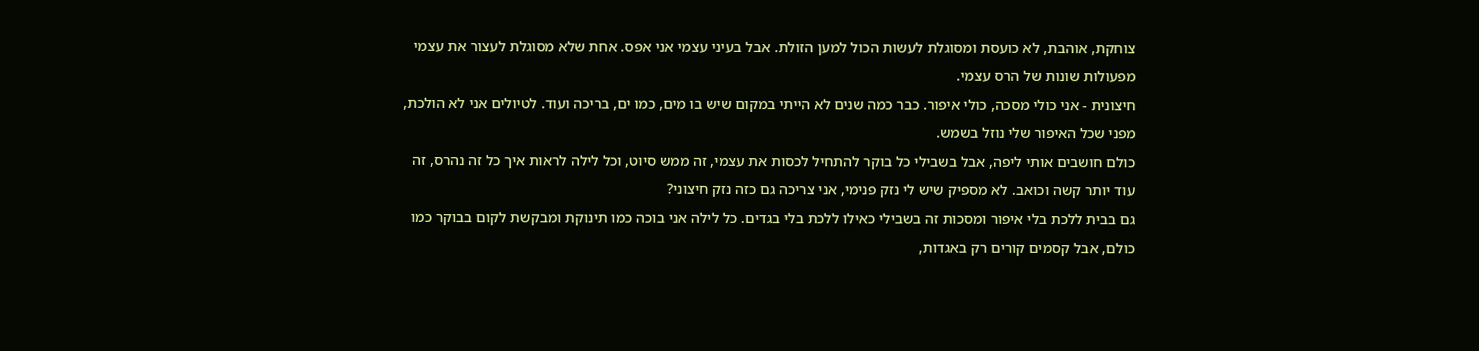צוחקת, אוהבת, לא כועסת ומסוגלת לעשות הכול למען הזולת. אבל בעיני עצמי אני אפס. אחת שלא מסוגלת לעצור את עצמי מפעולות שונות של הרס עצמי.
חיצונית - אני כולי מסכה, כולי איפור. כבר כמה שנים לא הייתי במקום שיש בו מים, כמו ים, בריכה ועוד. לטיולים אני לא הולכת, מפני שכל האיפור שלי נוזל בשמש.
כולם חושבים אותי ליפה, אבל בשבילי כל בוקר להתחיל לכסות את עצמי, זה ממש סיוט, וכל לילה לראות איך כל זה נהרס, זה עוד יותר קשה וכואב. לא מספיק שיש לי נזק פנימי, אני צריכה גם כזה נזק חיצוני?
גם בבית ללכת בלי איפור ומסכות זה בשבילי כאילו ללכת בלי בגדים. כל לילה אני בוכה כמו תינוקת ומבקשת לקום בבוקר כמו כולם, אבל קסמים קורים רק באגדות,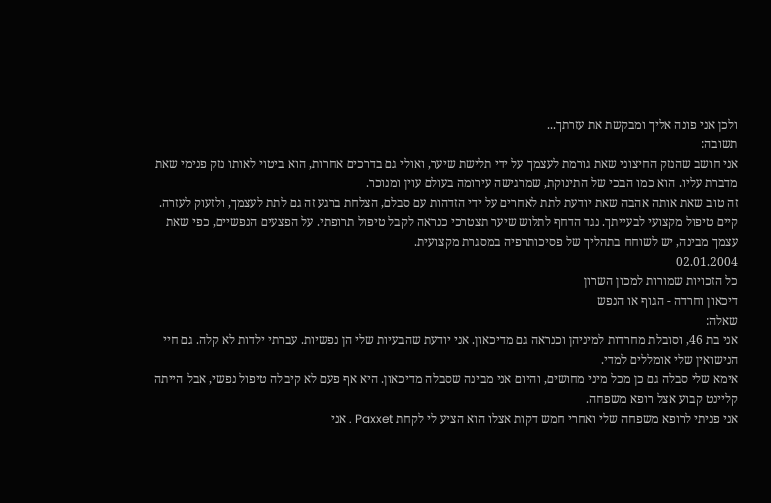ולכן אני פונה אליך ומבקשת את עזרתך...
תשובה:
אני חושב שהנזק החיצוני שאת גורמת לעצמך על ידי תלישת שיער, ואולי גם בדרכים אחרות, הוא ביטוי לאותו נזק פנימי שאת מדברת עליו. הוא כמו הבכי של התינוקת, שמרגישה עירומה בעולם עוין ומנוכר.
זה טוב שאת אותה אהבה שאת יודעת לתת לאחרים על ידי הזדהות עם סבלם, הצלחת ברגע זה גם לתת לעצמך, ולזעוק לעזרה.
קיים טיפול מקצועי לבעייתך. נגד הדחף לתלוש שיער תצטרכי כנראה לקבל טיפול תרופתי. על הפצעים הנפשיים, כפי שאת עצמך מבינה, יש לשוחח בתהליך של פסיכותרפיה במסגרת מקצועית.
02.01.2004
כל הזכויות שמורות למכון השרון
דיכאון וחרדה - הגוף או הנפש
שאלה:
אני בת 46, וסובלת מחרדות למיניהן וכנראה גם מדיכאון. אני יודעת שהבעיות שלי הן נפשיות. עברתי ילדות לא קלה. גם חיי הנישואין שלי אומללים למדי.
אימא שלי סבלה גם כן מכל מיני מחושים, והיום אני מבינה שסבלה מדיכאון. היא אף פעם לא קיבלה טיפול נפשי, אבל הייתה קליינט קבוע אצל רופא משפחה.
אני פניתי לרופא משפחה שלי ואחרי חמש דקות אצלו הוא הציע לי לקחת Paxxet . אני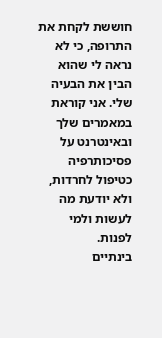חוששת לקחת את התרופה, כי לא נראה לי שהוא הבין את הבעיה שלי. אני קוראת במאמרים שלך ובאינטרנט על פסיכותרפיה כטיפול לחרדות, ולא יודעת מה לעשות ולמי לפנות.
בינתיים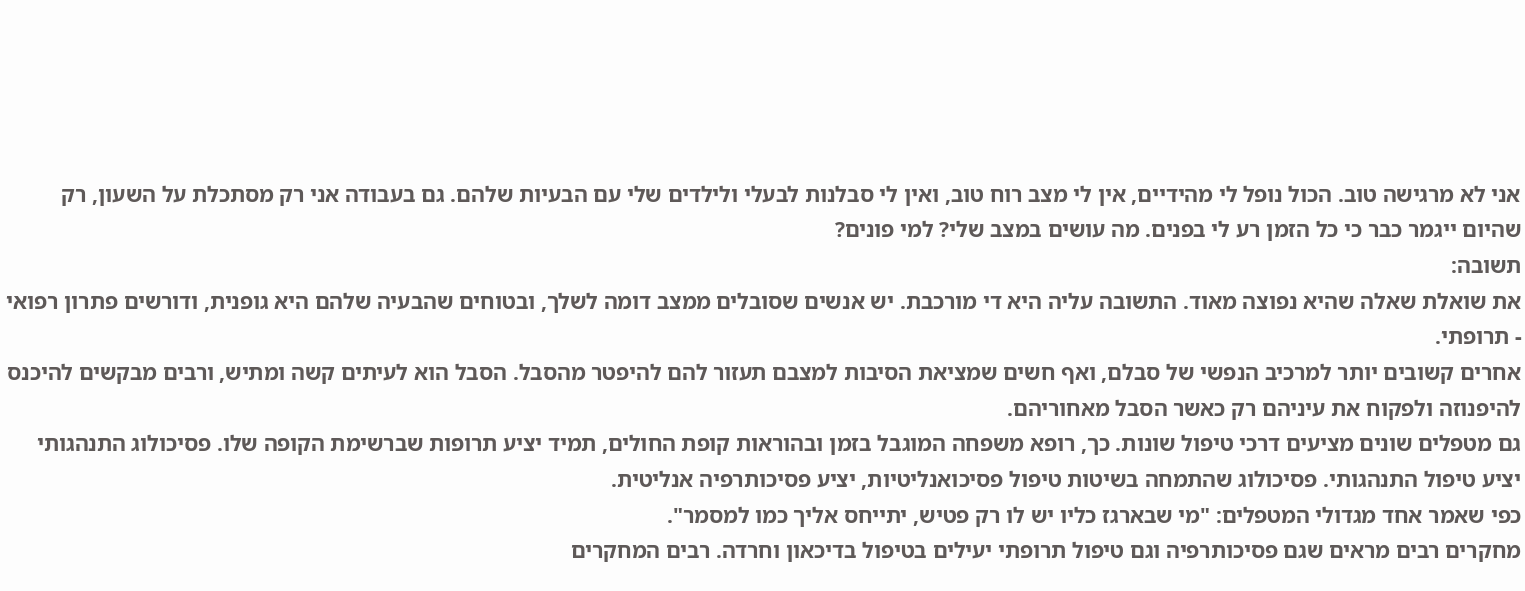אני לא מרגישה טוב. הכול נופל לי מהידיים, אין לי מצב רוח טוב, ואין לי סבלנות לבעלי ולילדים שלי עם הבעיות שלהם. גם בעבודה אני רק מסתכלת על השעון, רק שהיום ייגמר כבר כי כל הזמן רע לי בפנים. מה עושים במצב שלי? למי פונים?
תשובה:
את שואלת שאלה שהיא נפוצה מאוד. התשובה עליה היא די מורכבת. יש אנשים שסובלים ממצב דומה לשלך, ובטוחים שהבעיה שלהם היא גופנית, ודורשים פתרון רפואי - תרופתי.
אחרים קשובים יותר למרכיב הנפשי של סבלם, ואף חשים שמציאת הסיבות למצבם תעזור להם להיפטר מהסבל. הסבל הוא לעיתים קשה ומתיש, ורבים מבקשים להיכנס להיפנוזה ולפקוח את עיניהם רק כאשר הסבל מאחוריהם.
גם מטפלים שונים מציעים דרכי טיפול שונות. כך, רופא משפחה המוגבל בזמן ובהוראות קופת החולים, תמיד יציע תרופות שברשימת הקופה שלו. פסיכולוג התנהגותי יציע טיפול התנהגותי. פסיכולוג שהתמחה בשיטות טיפול פסיכואנליטיות, יציע פסיכותרפיה אנליטית.
כפי שאמר אחד מגדולי המטפלים: "מי שבארגז כליו יש לו רק פטיש, יתייחס אליך כמו למסמר".
מחקרים רבים מראים שגם פסיכותרפיה וגם טיפול תרופתי יעילים בטיפול בדיכאון וחרדה. רבים המחקרים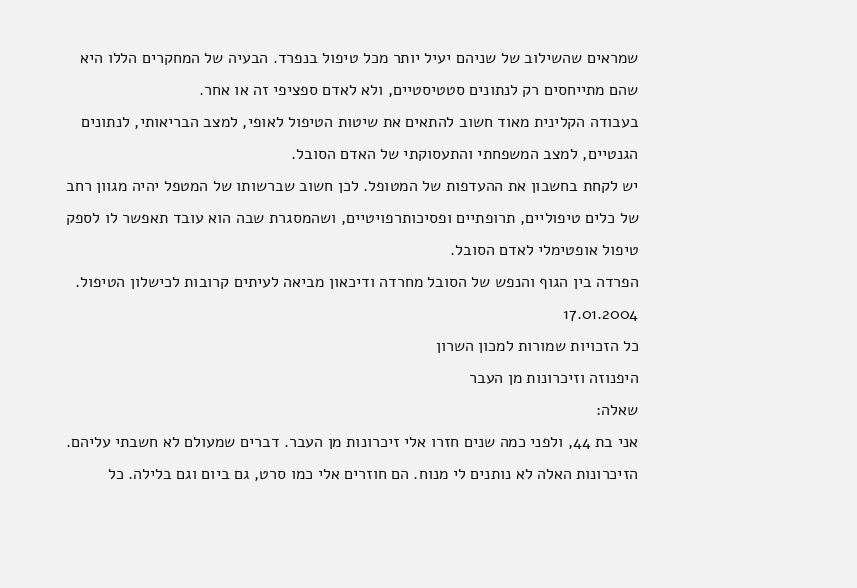שמראים שהשילוב של שניהם יעיל יותר מכל טיפול בנפרד. הבעיה של המחקרים הללו היא שהם מתייחסים רק לנתונים סטטיסטיים, ולא לאדם ספציפי זה או אחר.
בעבודה הקלינית מאוד חשוב להתאים את שיטות הטיפול לאופי, למצב הבריאותי, לנתונים הגנטיים, למצב המשפחתי והתעסוקתי של האדם הסובל.
יש לקחת בחשבון את ההעדפות של המטופל. לכן חשוב שברשותו של המטפל יהיה מגוון רחב של כלים טיפוליים, תרופתיים ופסיכותרפויטיים, ושהמסגרת שבה הוא עובד תאפשר לו לספק טיפול אופטימלי לאדם הסובל.
הפרדה בין הגוף והנפש של הסובל מחרדה ודיכאון מביאה לעיתים קרובות לכישלון הטיפול.
17.01.2004
כל הזכויות שמורות למכון השרון
היפנוזה וזיכרונות מן העבר
שאלה:
אני בת 44, ולפני כמה שנים חזרו אלי זיכרונות מן העבר. דברים שמעולם לא חשבתי עליהם. הזיכרונות האלה לא נותנים לי מנוח. הם חוזרים אלי כמו סרט, גם ביום וגם בלילה. כל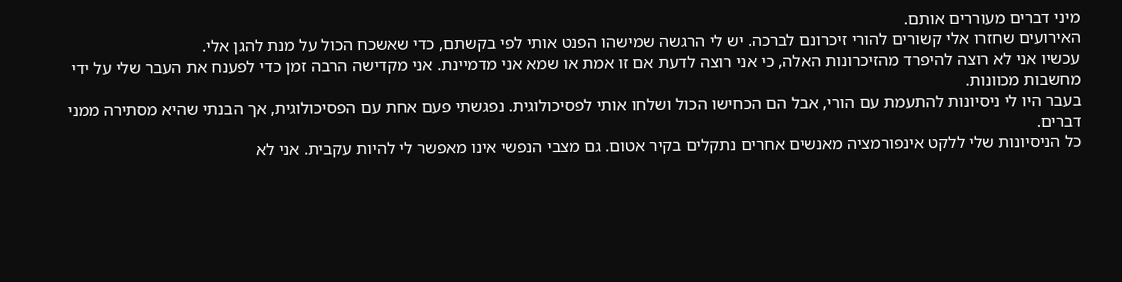מיני דברים מעוררים אותם.
האירועים שחזרו אלי קשורים להורי זיכרונם לברכה. יש לי הרגשה שמישהו הפנט אותי לפי בקשתם, כדי שאשכח הכול על מנת להגן אלי.
עכשיו אני לא רוצה להיפרד מהזיכרונות האלה, כי אני רוצה לדעת אם זו אמת או שמא אני מדמיינת. אני מקדישה הרבה זמן כדי לפענח את העבר שלי על ידי מחשבות מכוונות.
בעבר היו לי ניסיונות להתעמת עם הורי, אבל הם הכחישו הכול ושלחו אותי לפסיכולוגית. נפגשתי פעם אחת עם הפסיכולוגית, אך הבנתי שהיא מסתירה ממני דברים.
כל הניסיונות שלי ללקט אינפורמציה מאנשים אחרים נתקלים בקיר אטום. גם מצבי הנפשי אינו מאפשר לי להיות עקבית. אני לא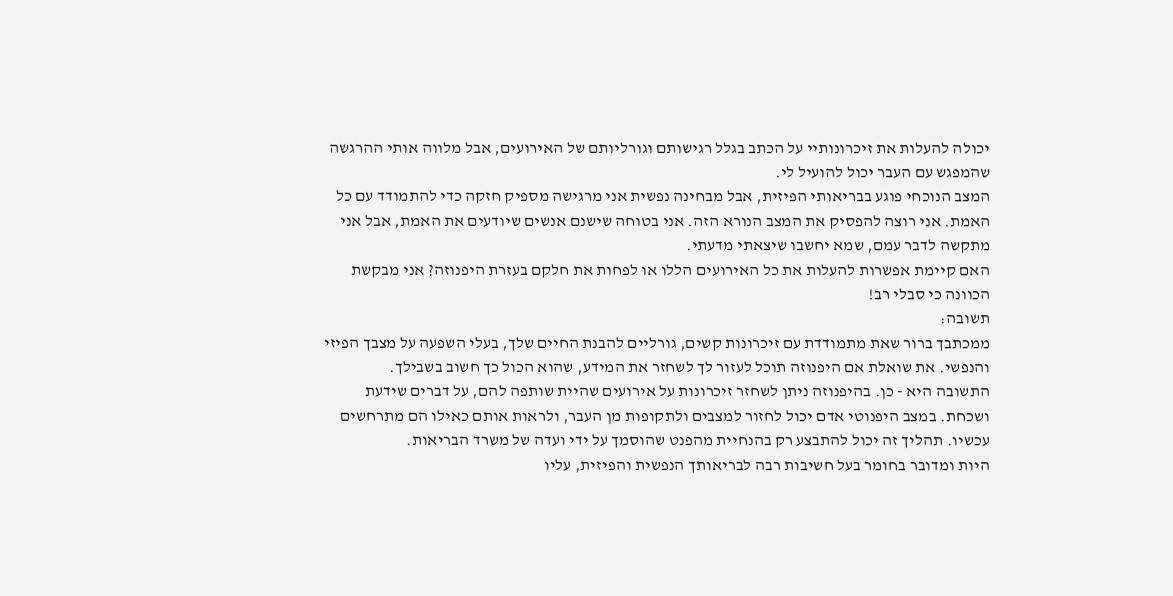יכולה להעלות את זיכרונותיי על הכתב בגלל רגישותם וגורליותם של האירועים, אבל מלווה אותי ההרגשה שהמפגש עם העבר יכול להועיל לי.
המצב הנוכחי פוגע בבריאותי הפיזית, אבל מבחינה נפשית אני מרגישה מספיק חזקה כדי להתמודד עם כל האמת. אני רוצה להפסיק את המצב הנורא הזה. אני בטוחה שישנם אנשים שיודעים את האמת, אבל אני מתקשה לדבר עמם, שמא יחשבו שיצאתי מדעתי.
האם קיימת אפשרות להעלות את כל האירועים הללו או לפחות את חלקם בעזרת היפנוזה? אני מבקשת הכוונה כי סבלי רב!
תשובה:
ממכתבך ברור שאת מתמודדת עם זיכרונות קשים, גורליים להבנת החיים שלך, בעלי השפעה על מצבך הפיזי והנפשי. את שואלת אם היפנוזה תוכל לעזור לך לשחזר את המידע, שהוא הכול כך חשוב בשבילך.
התשובה היא - כן. בהיפנוזה ניתן לשחזר זיכרונות על אירועים שהיית שותפה להם, על דברים שידעת ושכחת. במצב היפנוטי אדם יכול לחזור למצבים ולתקופות מן העבר, ולראות אותם כאילו הם מתרחשים עכשיו. תהליך זה יכול להתבצע רק בהנחיית מהפנט שהוסמך על ידי ועדה של משרד הבריאות.
היות ומדובר בחומר בעל חשיבות רבה לבריאותך הנפשית והפיזית, עליו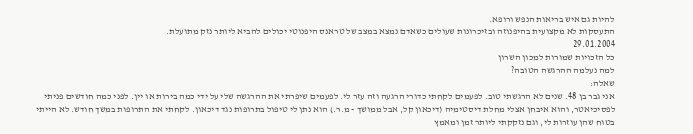להיות גם איש בריאות הנפש ורופא.
התעסקות לא מקצועית בהיפנוזה ובזיכרונות שעולים כשאדם נמצא במצב של טראנס היפנוטי יכולים להביא ליותר נזק מתועלת.
29.01.2004
כל הזכויות שמורות למכון השרון
למה נעלמה ההרגשה הטובה?
שאלה:
אני גבר בן 48. שנים לא הרגשתי טוב. לפעמים לקחתי כדורי הרגעה וזה עזר לי. לפעמים שיפרתי את ההרגשה שלי על ידי כמה בירות או יין. לפני כמה חודשים פניתי לפסיכיאטר, והוא איבחן אצלי מחלת דיסטימיה (דיכאון קל, אבל ממושך - מ.ר.) הוא נתן לי טיפול בתרופות נגד דיכאון. לקחתי את התרופות במשך חודש. לא הייתי בטוח שהן עוזרות לי, וגם נזקקתי ליותר זמן ומאמץ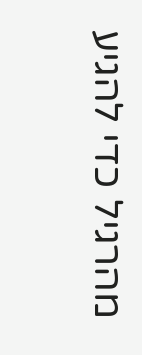מהרגיל כדי להגיע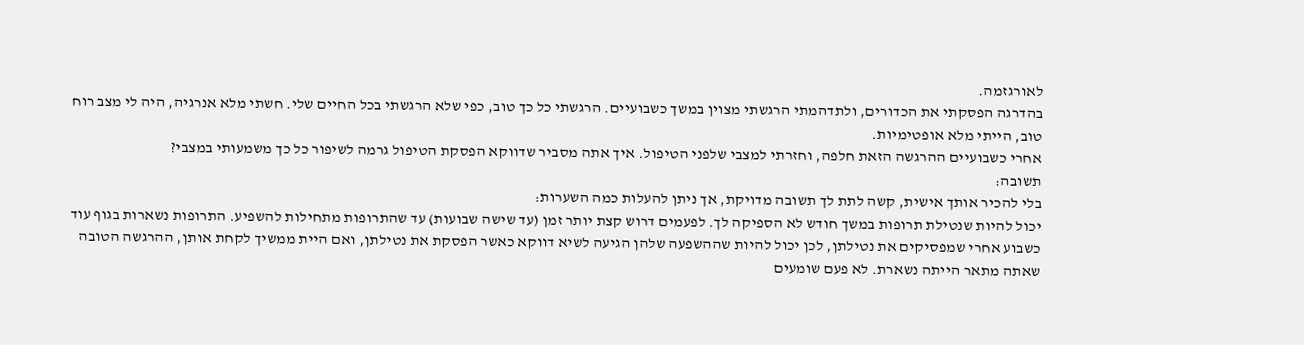לאורגזמה.
בהדרגה הפסקתי את הכדורים, ולתדהמתי הרגשתי מצוין במשך כשבועיים. הרגשתי כל כך טוב, כפי שלא הרגשתי בכל החיים שלי. חשתי מלא אנרגיה, היה לי מצב רוח טוב, הייתי מלא אופטימיות.
אחרי כשבועיים ההרגשה הזאת חלפה, וחזרתי למצבי שלפני הטיפול. איך אתה מסביר שדווקא הפסקת הטיפול גרמה לשיפור כל כך משמעותי במצבי?
תשובה:
בלי להכיר אותך אישית, קשה לתת לך תשובה מדויקת, אך ניתן להעלות כמה השערות:
יכול להיות שנטילת תרופות במשך חודש לא הספיקה לך. לפעמים דרוש קצת יותר זמן (עד שישה שבועות) עד שהתרופות מתחילות להשפיע. התרופות נשארות בגוף עוד כשבוע אחרי שמפסיקים את נטילתן, לכן יכול להיות שההשפעה שלהן הגיעה לשיא דווקא כאשר הפסקת את נטילתן, ואם היית ממשיך לקחת אותן, ההרגשה הטובה שאתה מתאר הייתה נשארת. לא פעם שומעים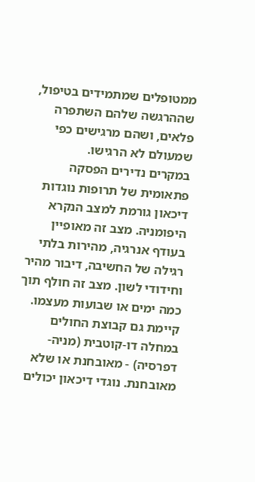ממטופלים שמתמידים בטיפול, שההרגשה שלהם השתפרה פלאים, ושהם מרגישים כפי שמעולם לא הרגישו.
במקרים נדירים הפסקה פתאומית של תרופות נוגדות דיכאון גורמת למצב הנקרא היפומניה. מצב זה מאופיין בעודף אנרגיה, מהירות בלתי רגילה של החשיבה, דיבור מהיר וחידודי לשון. מצב זה חולף תוך כמה ימים או שבועות מעצמו.
קיימת גם קבוצת החולים במחלה דו-קוטבית (מניה-דפרסיה) - מאובחנת או שלא מאובחנת. נוגדי דיכאון יכולים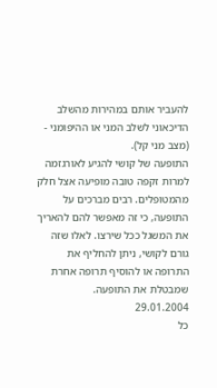להעביר אותם במהירות מהשלב הדיכאוני לשלב המני או ההיפומני - (מצב מני קל).
התופעה של קושי להגיע לאורגזמה למרות זקפה טובה מופיעה אצל חלק מהמטופלים. רבים מברכים על התופעה, כי זה מאפשר להם להאריך את המשגל ככל שירצו. לאלו שזה גורם לקושי, ניתן להחליף את התרופה או להוסיף תרופה אחרת שמבטלת את התופעה.
29.01.2004
כל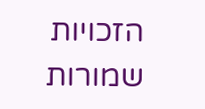הזכויות שמורות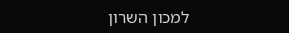למכון השרון